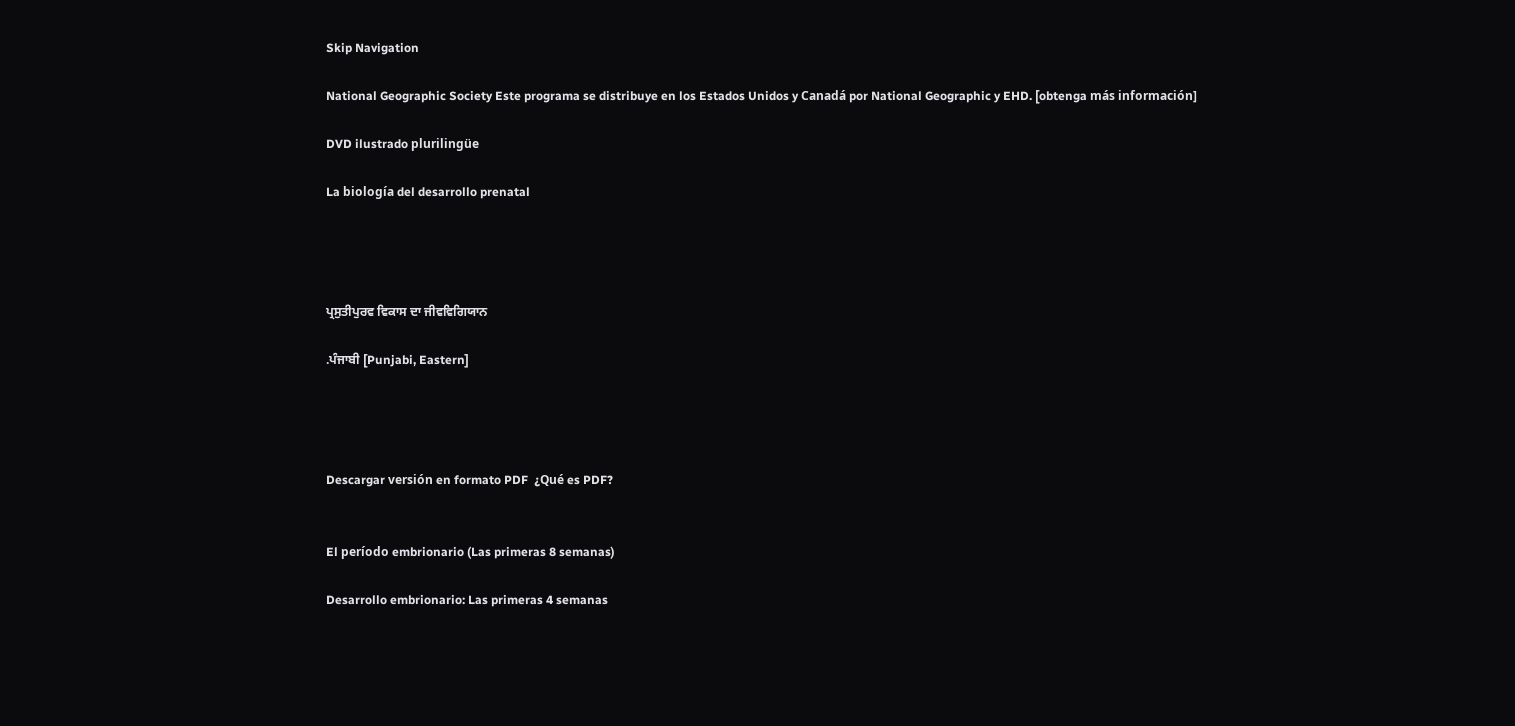Skip Navigation

National Geographic Society Este programa se distribuye en los Estados Unidos y Canadá por National Geographic y EHD. [obtenga más información]

DVD ilustrado plurilingüe

La biología del desarrollo prenatal




ਪ੍ਰਸੁਤੀਪੁਰਵ ਵਿਕਾਸ ਦਾ ਜੀਵਵਿਗਿਯਾਨ

.ਪੰਜਾਬੀ [Punjabi, Eastern]




Descargar versión en formato PDF  ¿Qué es PDF?


El período embrionario (Las primeras 8 semanas)

Desarrollo embrionario: Las primeras 4 semanas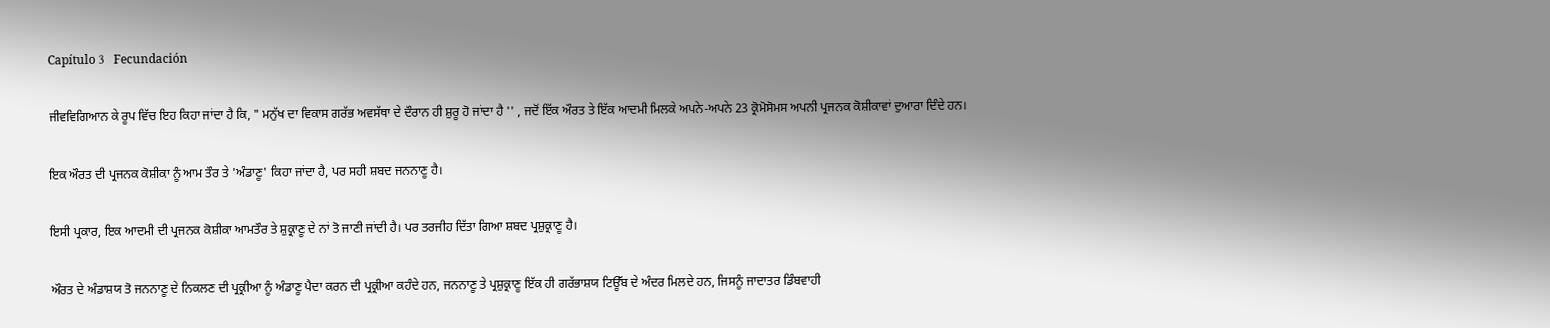Capítulo 3   Fecundación

ਜੀਵਵਿਗਿਆਨ ਕੇ ਰੂਪ ਵਿੱਚ ਇਹ ਕਿਹਾ ਜਾਂਦਾ ਹੈ ਕਿ, " ਮਨੁੱਖ ਦਾ ਵਿਕਾਸ ਗਰੱਭ ਅਵਸੱਥਾ ਦੇ ਦੌਰਾਨ ਹੀ ਸ਼ੁਰੂ ਹੋ ਜਾਂਦਾ ਹੈ '' , ਜਦੋਂ ਇੱਕ ਔਰਤ ਤੇ ਇੱਕ ਆਦਮੀ ਮਿਲਕੇ ਅਪਨੇ-ਅਪਨੇ 23 ਕ੍ਰੋਮੋਸੋਮਸ ਅਪਨੀ ਪ੍ਰਜਨਕ ਕੋਸ਼ੀਕਾਵਾਂ ਦੁਆਰਾ ਦਿੰਦੇ ਹਨ।

ਇਕ ਔਰਤ ਦੀ ਪ੍ਰਜਨਕ ਕੋਸ਼ੀਕਾ ਨੂੰ ਆਮ ਤੌਰ ਤੇ 'ਅੰਡਾਣੂ' ਕਿਹਾ ਜਾਂਦਾ ਹੈ, ਪਰ ਸਹੀ ਸ਼ਬਦ ਜਨਨਾਣੂ ਹੈ।

ਇਸੀ ਪ੍ਰਕਾਰ, ਇਕ ਆਦਮੀ ਦੀ ਪ੍ਰਜਨਕ ਕੋਸ਼ੀਕਾ ਆਮਤੌਰ ਤੇ ਸ਼ੁਕ੍ਰਾਣੂ ਦੇ ਨਾਂ ਤੋ ਜਾਣੀ ਜਾਂਦੀ ਹੈ। ਪਰ ਤਰਜੀਹ ਦਿੱਤਾ ਗਿਆ ਸ਼ਬਦ ਪ੍ਰਸ਼ੁਕ੍ਰਾਣੂ ਹੈ।

ਔਰਤ ਦੇ ਅੰਡਾਸ਼ਯ ਤੋ ਜਨਨਾਣੂ ਦੇ ਨਿਕਲਣ ਦੀ ਪ੍ਰਕ੍ਰੀਆ ਨੂੰ ਅੰਡਾਣੂ ਪੈਦਾ ਕਰਨ ਦੀ ਪ੍ਰਕ੍ਰੀਆ ਕਹੰਦੇ ਹਨ, ਜਨਨਾਣੂ ਤੇ ਪ੍ਰਸ਼ੁਕ੍ਰਾਣੂ ਇੱਕ ਹੀ ਗਰੱਭਾਸ਼ਯ ਟਿਊੱਬ ਦੇ ਅੰਦਰ ਮਿਲਦੇ ਹਨ, ਜਿਸਨੂੰ ਜਾਦਾਤਰ ਡਿੰਬਵਾਹੀ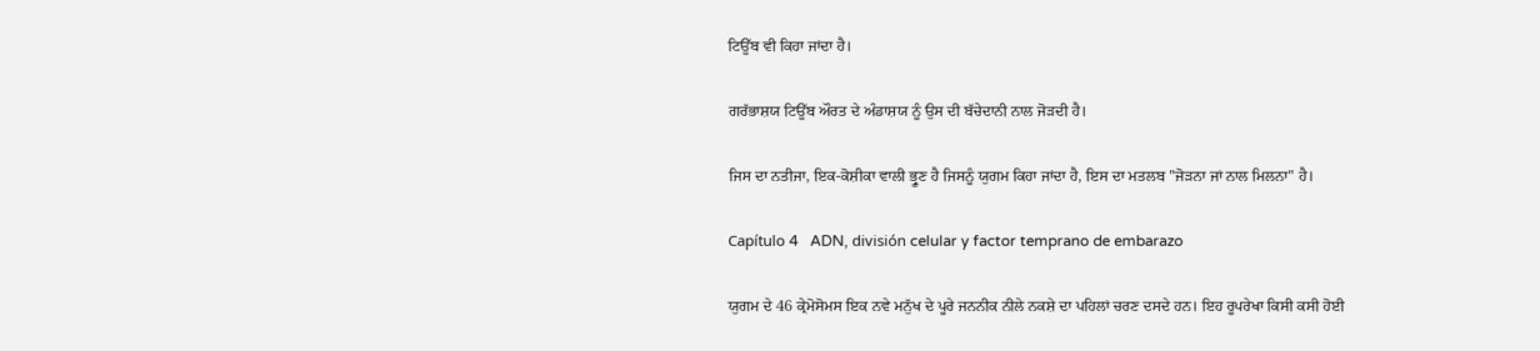ਟਿਊੱਬ ਵੀ ਕਿਹਾ ਜਾਂਦਾ ਹੈ।

ਗਰੱਭਾਸ਼ਯ ਟਿਊੱਬ ਔਰਤ ਦੇ ਅੰਡਾਸ਼ਯ ਨੂੰ ਉਸ ਦੀ ਬੱਚੇਦਾਨੀ ਨਾਲ ਜੋਡ਼ਦੀ ਹੈ।

ਜਿਸ ਦਾ ਨਤੀਜਾ, ਇਕ-ਕੋਸ਼ੀਕਾ ਵਾਲੀ ਭ੍ਰੂਣ ਹੈ ਜਿਸਨੂੰ ਯੁਗਮ ਕਿਹਾ ਜਾਂਦਾ ਹੈ, ਇਸ ਦਾ ਮਤਲਬ "ਜੋਡ਼ਨਾ ਜਾਂ ਨਾਲ ਮਿਲਨਾ" ਹੈ।

Capítulo 4   ADN, división celular y factor temprano de embarazo

ਯੁਗਮ ਦੇ 46 ਕ੍ਰੇਮੋਸੋਮਸ ਇਕ ਨਵੇ ਮਨੁੱਖ ਦੇ ਪੂਰੇ ਜਨਨੀਕ ਨੀਲੇ ਨਕਸ਼ੇ ਦਾ ਪਹਿਲਾਂ ਚਰਣ ਦਸਦੇ ਹਨ। ਇਹ ਰੂਪਰੇਖਾ ਕਿਸੀ ਕਸੀ ਹੋਈ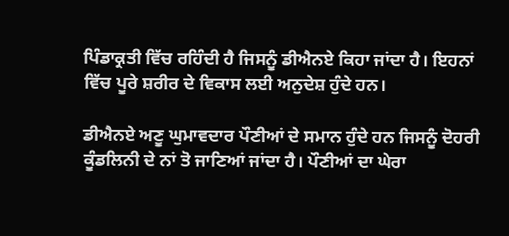ਪਿੰਡਾਕ੍ਰਤੀ ਵਿੱਚ ਰਹਿੰਦੀ ਹੈ ਜਿਸਨੂੰ ਡੀਐਨਏ ਕਿਹਾ ਜਾਂਦਾ ਹੈ। ਇਹਨਾਂ ਵਿੱਚ ਪੂਰੇ ਸ਼ਰੀਰ ਦੇ ਵਿਕਾਸ ਲਈ ਅਨੁਦੇਸ਼ ਹੁੰਦੇ ਹਨ।

ਡੀਐਨਏ ਅਣੂ ਘੁਮਾਵਦਾਰ ਪੌਣੀਆਂ ਦੇ ਸਮਾਨ ਹੁੰਦੇ ਹਨ ਜਿਸਨੂੰ ਦੋਹਰੀ ਕੂੰਡਲਿਨੀ ਦੇ ਨਾਂ ਤੋ ਜਾਣਿਆਂ ਜਾਂਦਾ ਹੈ। ਪੌਣੀਆਂ ਦਾ ਘੇਰਾ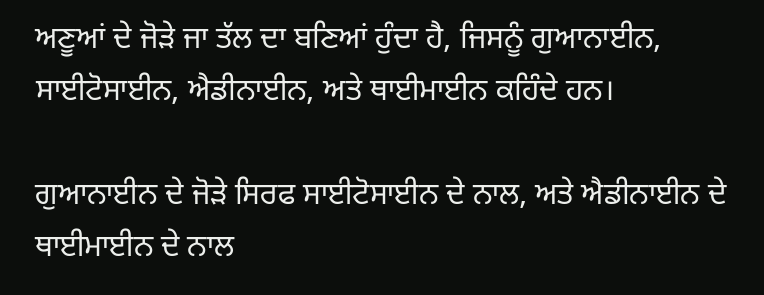ਅਣੂਆਂ ਦੇ ਜੋਡ਼ੇ ਜਾ ਤੱਲ ਦਾ ਬਣਿਆਂ ਹੁੰਦਾ ਹੈ, ਜਿਸਨੂੰ ਗੁਆਨਾਈਨ, ਸਾਈਟੋਸਾਈਨ, ਐਡੀਨਾਈਨ, ਅਤੇ ਥਾਈਮਾਈਨ ਕਹਿੰਦੇ ਹਨ।

ਗੁਆਨਾਈਨ ਦੇ ਜੋਡ਼ੇ ਸਿਰਫ ਸਾਈਟੋਸਾਈਨ ਦੇ ਨਾਲ, ਅਤੇ ਐਡੀਨਾਈਨ ਦੇ ਥਾਈਮਾਈਨ ਦੇ ਨਾਲ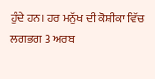ਹੁੰਦੇ ਹਨ। ਹਰ ਮਨੁੱਖ ਦੀ ਕੋਸ਼ੀਕਾ ਵਿੱਚ ਲਗਭਗ 3 ਅਰਬ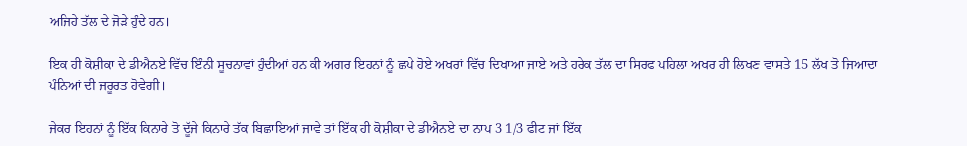ਅਜਿਹੇ ਤੱਲ ਦੇ ਜੋਡ਼ੇ ਹੁੰਦੇ ਹਨ।

ਇਕ ਹੀ ਕੋਸ਼ੀਕਾ ਦੇ ਡੀਐਨਏ ਵਿੱਚ ਇੰਨੀ ਸੂਚਨਾਵਾਂ ਹੁੰਦੀਆਂ ਹਨ ਕੀ ਅਗਰ ਇਹਨਾਂ ਨੂੰ ਛਪੇ ਹੋਏ ਅਖਰਾਂ ਵਿੱਚ ਦਿਖਾਆ ਜਾਏ ਅਤੇ ਹਰੇਕ ਤੱਲ ਦਾ ਸਿਰਫ ਪਹਿਲਾ ਅਖਰ ਹੀ ਲਿਖਣ ਵਾਸਤੇ 15 ਲੱਖ ਤੋ ਜਿਆਦਾ ਪੰਨਿਆਂ ਦੀ ਜਰੂਰਤ ਹੋਵੇਗੀ।

ਜੇਕਰ ਇਹਨਾਂ ਨੂੰ ਇੱਕ ਕਿਨਾਰੇ ਤੋ ਦੂੱਜੇ ਕਿਨਾਰੇ ਤੱਕ ਬਿਛਾਇਆਂ ਜਾਵੇ ਤਾਂ ਇੱਕ ਹੀ ਕੋਸ਼ੀਕਾ ਦੇ ਡੀਐਨਏ ਦਾ ਨਾਪ 3 1/3 ਫੀਟ ਜਾਂ ਇੱਕ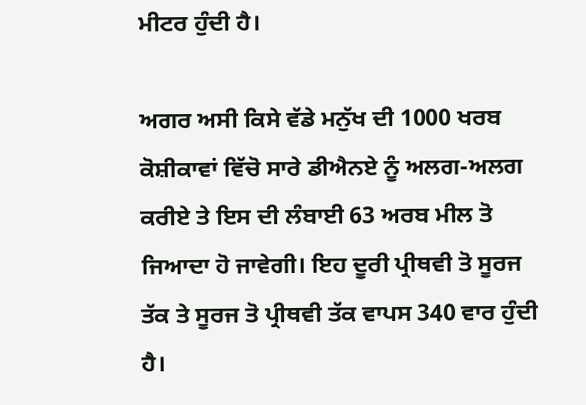ਮੀਟਰ ਹੁੰਦੀ ਹੈ।

ਅਗਰ ਅਸੀ ਕਿਸੇ ਵੱਡੇ ਮਨੁੱਖ ਦੀ 1000 ਖਰਬ ਕੋਸ਼ੀਕਾਵਾਂ ਵਿੱਚੋ ਸਾਰੇ ਡੀਐਨਏ ਨੂੰ ਅਲਗ-ਅਲਗ ਕਰੀਏ ਤੇ ਇਸ ਦੀ ਲੰਬਾਈ 63 ਅਰਬ ਮੀਲ ਤੋ ਜਿਆਦਾ ਹੋ ਜਾਵੇਗੀ। ਇਹ ਦੂਰੀ ਪ੍ਰੀਥਵੀ ਤੋ ਸੂਰਜ ਤੱਕ ਤੇ ਸੂਰਜ ਤੋ ਪ੍ਰੀਥਵੀ ਤੱਕ ਵਾਪਸ 340 ਵਾਰ ਹੁੰਦੀ ਹੈ।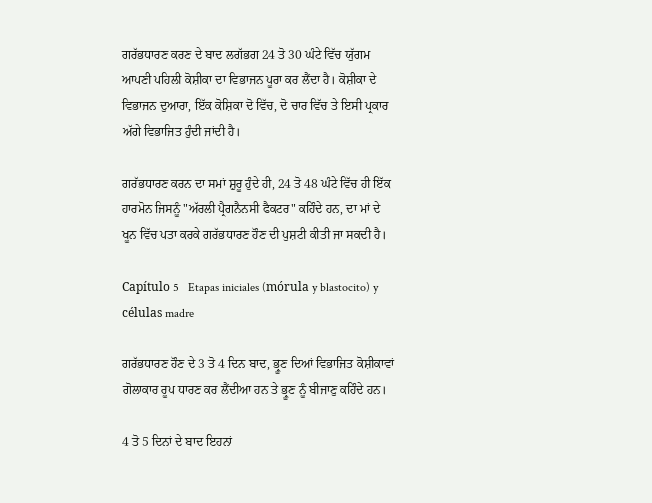ਗਰੱਭਧਾਰਣ ਕਰਣ ਦੇ ਬਾਦ ਲਗੱਭਗ 24 ਤੋ 30 ਘੰਟੇ ਵਿੱਚ ਯੁੱਗਮ ਆਪਣੀ ਪਹਿਲੀ ਕੋਸ਼ੀਕਾ ਦਾ ਵਿਭਾਜਨ ਪੂਰਾ ਕਰ ਲੈਂਦਾ ਹੈ। ਕੋਸ਼ੀਕਾ ਦੇ ਵਿਭਾਜਨ ਦੁਆਰਾ, ਇੱਕ ਕੋਸ਼ਿਕਾ ਦੋ ਵਿੱਚ, ਦੋ ਚਾਰ ਵਿੱਚ ਤੇ ਇਸੀ ਪ੍ਰਕਾਰ ਅੱਗੇ ਵਿਭਾਜਿਤ ਹੁੰਦੀ ਜਾਂਦੀ ਹੈ।

ਗਰੱਭਧਾਰਣ ਕਰਨ ਦਾ ਸਮਾਂ ਸ਼ੁਰੂ ਹੁੰਦੇ ਹੀ, 24 ਤੋ 48 ਘੰਟੇ ਵਿੱਚ ਹੀ ਇੱਕ ਹਾਰਮੋਨ ਜਿਸਨੂੰ "ਅੱਰਲੀ ਪ੍ਰੈਗਨੈਨਸੀ ਫੈਕਟਰ" ਕਹਿੰਦੇ ਹਨ, ਦਾ ਮਾਂ ਦੇ ਖੂਨ ਵਿੱਚ ਪਤਾ ਕਰਕੇ ਗਰੱਭਧਾਰਣ ਹੌਣ ਦੀ ਪੁਸ਼ਟੀ ਕੀਤੀ ਜਾ ਸਕਦੀ ਹੈ।

Capítulo 5   Etapas iniciales (mórula y blastocito) y células madre

ਗਰੱਭਧਾਰਣ ਹੌਣ ਦੇ 3 ਤੋ 4 ਦਿਨ ਬਾਦ, ਭ੍ਰੂਣ ਦਿਆਂ ਵਿਭਾਜਿਤ ਕੋਸ਼ੀਕਾਵਾਂ ਗੋਲਾਕਾਰ ਰੂਪ ਧਾਰਣ ਕਰ ਲੈਂਦੀਆ ਹਨ ਤੇ ਭ੍ਰੂਣ ਨੂੰ ਬੀਜਾਣੁ ਕਹਿੰਦੇ ਹਨ।

4 ਤੋ 5 ਦਿਨਾਂ ਦੇ ਬਾਦ ਇਹਨਾਂ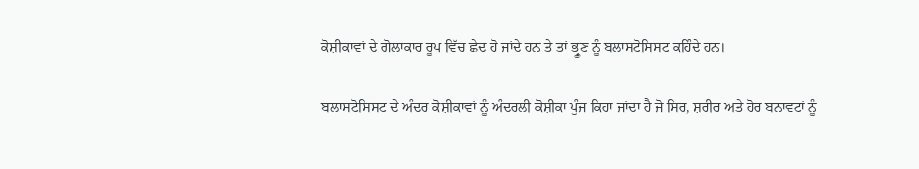ਕੋਸ਼ੀਕਾਵਾਂ ਦੇ ਗੋਲਾਕਾਰ ਰੂਪ ਵਿੱਚ ਛੇਦ ਹੋ ਜਾਂਦੇ ਹਨ ਤੇ ਤਾਂ ਭ੍ਰੂਣ ਨੂੰ ਬਲਾਸਟੋਸਿਸਟ ਕਹਿੰਦੇ ਹਨ।

ਬਲਾਸਟੋਸਿਸਟ ਦੇ ਅੰਦਰ ਕੋਸ਼ੀਕਾਵਾਂ ਨੂੰ ਅੰਦਰਲੀ ਕੋਸ਼ੀਕਾ ਪੁੰਜ ਕਿਹਾ ਜਾਂਦਾ ਹੈ ਜੋ ਸਿਰ, ਸ਼ਰੀਰ ਅਤੇ ਹੋਰ ਬਨਾਵਟਾਂ ਨੂੰ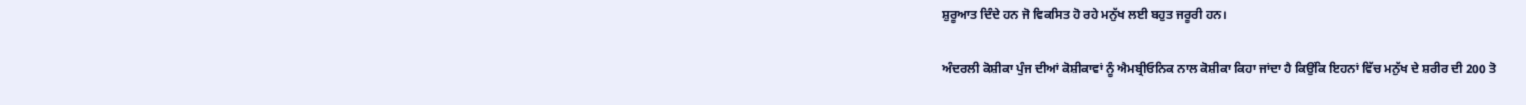ਸ਼ੁਰੂਆਤ ਦਿੰਦੇ ਹਨ ਜੋ ਵਿਕਸਿਤ ਹੋ ਰਹੇ ਮਨੁੱਖ ਲਈ ਬਹੁਤ ਜਰੂਰੀ ਹਨ।

ਅੰਦਰਲੀ ਕੋਸ਼ੀਕਾ ਪੁੰਜ ਦੀਆਂ ਕੋਸ਼ੀਕਾਵਾਂ ਨੂੰ ਐਮਬ੍ਰੀਓਨਿਕ ਨਾਲ ਕੋਸ਼ੀਕਾ ਕਿਹਾ ਜਾਂਦਾ ਹੈ ਕਿਉਂਕਿ ਇਹਨਾਂ ਵਿੱਚ ਮਨੁੱਖ ਦੇ ਸ਼ਰੀਰ ਦੀ 200 ਤੋ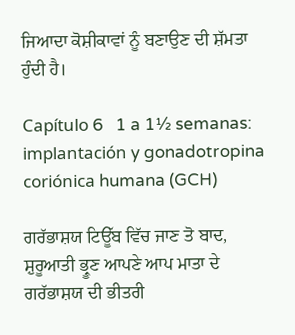ਜਿਆਦਾ ਕੋਸ਼ੀਕਾਵਾਂ ਨੂੰ ਬਣਾਉਣ ਦੀ ਸ਼ੱਮਤਾ ਹੁੰਦੀ ਹੈ।

Capítulo 6   1 a 1½ semanas: implantación y gonadotropina coriónica humana (GCH)

ਗਰੱਭਾਸ਼ਯ ਟਿਊੱਬ ਵਿੱਚ ਜਾਣ ਤੋ ਬਾਦ, ਸ਼ੁਰੂਆਤੀ ਭ੍ਰੂਣ ਆਪਣੇ ਆਪ ਮਾਤਾ ਦੇ ਗਰੱਭਾਸ਼ਯ ਦੀ ਭੀਤਰੀ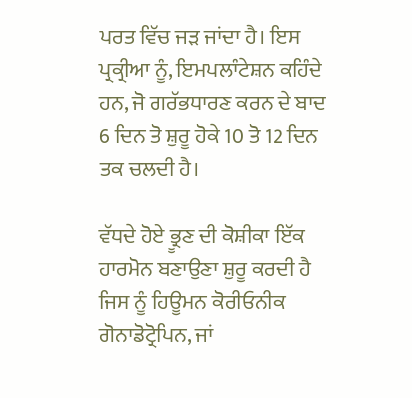ਪਰਤ ਵਿੱਚ ਜਡ਼ ਜਾਂਦਾ ਹੈ। ਇਸ ਪ੍ਰਕ੍ਰੀਆ ਨੂੰ, ਇਮਪਲਾੰਟੇਸ਼ਨ ਕਹਿੰਦੇ ਹਨ, ਜੋ ਗਰੱਭਧਾਰਣ ਕਰਨ ਦੇ ਬਾਦ 6 ਦਿਨ ਤੋ ਸ਼ੁਰੂ ਹੋਕੇ 10 ਤੋ 12 ਦਿਨ ਤਕ ਚਲਦੀ ਹੈ।

ਵੱਧਦੇ ਹੋਏ ਭ੍ਰੂਣ ਦੀ ਕੋਸ਼ੀਕਾ ਇੱਕ ਹਾਰਮੋਨ ਬਣਾਉਣਾ ਸ਼ੁਰੂ ਕਰਦੀ ਹੈ ਜਿਸ ਨੂੰ ਹਿਊਮਨ ਕੋਰੀਓਨੀਕ ਗੋਨਾਡੋਟ੍ਰੋਪਿਨ, ਜਾਂ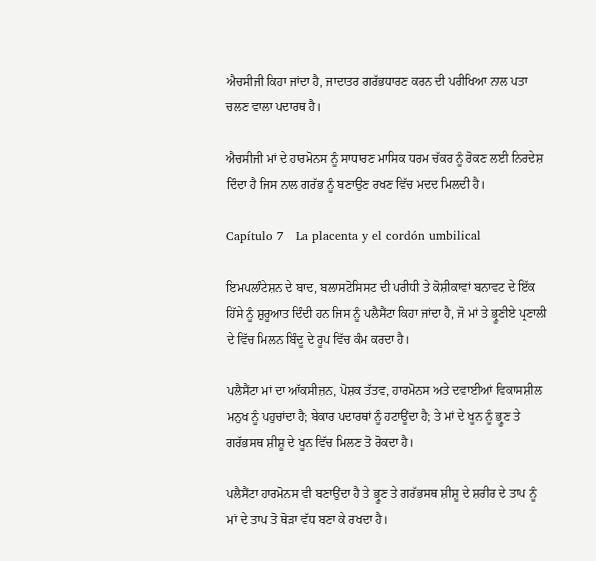ਐਚਸੀਜੀ ਕਿਹਾ ਜਾਂਦਾ ਹੈ, ਜਾਦਾਤਰ ਗਰੱਭਧਾਰਣ ਕਰਨ ਦੀ ਪਰੀਖਿਆ ਨਾਲ ਪਤਾ ਚਲਣ ਵਾਲਾ ਪਦਾਰਥ ਹੈ।

ਐਚਸੀਜੀ ਮਾਂ ਦੇ ਹਾਰਮੋਨਸ ਨੂੰ ਸਾਧਾਰਣ ਮਾਸਿਕ ਧਰਮ ਚੱਕਰ ਨੂੰ ਰੋਕਣ ਲਈ ਨਿਰਦੇਸ਼ ਦਿੰਦਾ ਹੈ ਜਿਸ ਨਾਲ ਗਰੱਭ ਨੂੰ ਬਣਾਉਣ ਰਖਣ ਵਿੱਚ ਮਦਦ ਮਿਲਦੀ ਹੈ।

Capítulo 7   La placenta y el cordón umbilical

ਇਮਪਲਾੰਟੇਸ਼ਨ ਦੇ ਬਾਦ, ਬਲਾਸਟੋਸਿਸਟ ਦੀ ਪਰੀਧੀ ਤੇ ਕੋਸ਼ੀਕਾਵਾਂ ਬਨਾਵਟ ਦੇ ਇੱਕ ਹਿੱਸੇ ਨੂੰ ਸ਼ੁਰੂਆਤ ਦਿੰਦੀ ਹਨ ਜਿਸ ਨੂੰ ਪਲੈਸੈਂਟਾ ਕਿਹਾ ਜਾਂਦਾ ਹੈ, ਜੋ ਮਾਂ ਤੇ ਭ੍ਰੂਣੀਏ ਪ੍ਰਣਾਲੀ ਦੇ ਵਿੱਚ ਮਿਲਨ ਬਿੰਦੂ ਦੇ ਰੂਪ ਵਿੱਚ ਕੰਮ ਕਰਦਾ ਹੈ।

ਪਲੈਸੈਂਟਾ ਮਾਂ ਦਾ ਆੱਕਸੀਜ਼ਨ, ਪੋਸ਼ਕ ਤੱਤਵ, ਹਾਰਮੋਨਸ ਅਤੇ ਦਵਾਈਆਂ ਵਿਕਾਸਸ਼ੀਲ ਮਨੁਖ ਨੂੰ ਪਹੁਚਾਂਦਾ ਹੈ; ਬੇਕਾਰ ਪਦਾਰਥਾਂ ਨੂੰ ਹਟਾਊਂਦਾ ਹੈ; ਤੇ ਮਾਂ ਦੇ ਖੂਨ ਨੂੰ ਭ੍ਰੂਣ ਤੇ ਗਰੱਭਸਥ ਸ਼ੀਸ਼ੂ ਦੇ ਖੂਨ ਵਿੱਚ ਮਿਲਣ ਤੋ ਰੋਕਦਾ ਹੈ।

ਪਲੈਸੈਂਟਾ ਹਾਰਮੋਨਸ ਵੀ ਬਣਾਉਂਦਾ ਹੈ ਤੇ ਭ੍ਰੂਣ ਤੇ ਗਰੱਭਸਥ ਸ਼ੀਸ਼ੂ ਦੇ ਸ਼ਰੀਰ ਦੇ ਤਾਪ ਨੂੰ ਮਾਂ ਦੇ ਤਾਪ ਤੋ ਥੋਡ਼ਾ ਵੱਧ ਬਣਾ ਕੇ ਰਖਦਾ ਹੈ।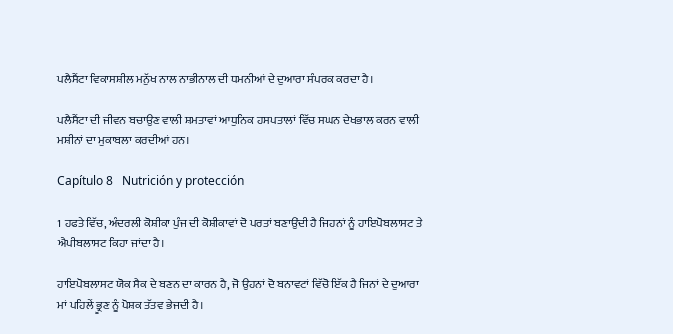ਪਲੈਸੈਂਟਾ ਵਿਕਾਸਸ਼ੀਲ ਮਨੁੱਖ ਨਾਲ ਨਾਭੀਨਾਲ ਦੀ ਧਮਨੀਆਂ ਦੇ ਦੁਆਰਾ ਸੰਪਰਕ ਕਰਦਾ ਹੈ।

ਪਲੈਸੈਂਟਾ ਦੀ ਜੀਵਨ ਬਚਾਉਣ ਵਾਲੀ ਸ਼ਮਤਾਵਾਂ ਆਧੁਨਿਕ ਹਸਪਤਾਲਾਂ ਵਿੱਚ ਸਘਨ ਦੇਖਭਾਲ ਕਰਨ ਵਾਲੀ ਮਸ਼ੀਨਾਂ ਦਾ ਮੁਕਾਬਲਾ ਕਰਦੀਆਂ ਹਨ।

Capítulo 8   Nutrición y protección

1 ਹਫਤੇ ਵਿੱਚ, ਅੰਦਰਲੀ ਕੋਸ਼ੀਕਾ ਪੁੰਜ ਦੀ ਕੋਸ਼ੀਕਾਵਾਂ ਦੋ ਪਰਤਾਂ ਬਣਾਉਂਦੀ ਹੈ ਜਿਹਨਾਂ ਨੂੰ ਹਾਇਪੋਬਲਾਸਟ ਤੇ ਐਪੀਬਲਾਸਟ ਕਿਹਾ ਜਾਂਦਾ ਹੈ।

ਹਾਇਪੋਬਲਾਸਟ ਯੋਕ ਸੈਕ ਦੇ ਬਣਨ ਦਾ ਕਾਰਨ ਹੈ, ਜੋ ਉਹਨਾਂ ਦੋ ਬਨਾਵਟਾਂ ਵਿੱਚੋ ਇੱਕ ਹੈ ਜਿਨਾਂ ਦੇ ਦੁਆਰਾ ਮਾਂ ਪਹਿਲੇਂ ਭ੍ਰੂਣ ਨੂੰ ਪੋਸ਼ਕ ਤੱਤਵ ਭੇਜਦੀ ਹੈ।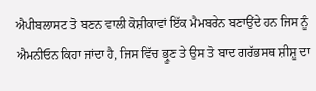ਐਪੀਬਲਾਸਟ ਤੋ ਬਣਨ ਵਾਲੀ ਕੋਸ਼ੀਕਾਵਾਂ ਇੱਕ ਮੈਮਬਰੇਨ ਬਣਾਉਂਦੇ ਹਨ ਜਿਸ ਨੂੰ ਐਮਨੀਓਨ ਕਿਹਾ ਜਾਂਦਾ ਹੈ, ਜਿਸ ਵਿੱਚ ਭ੍ਰੂਣ ਤੇ ਉਸ ਤੋ ਬਾਦ ਗਰੱਭਸਥ ਸ਼ੀਸ਼ੂ ਦਾ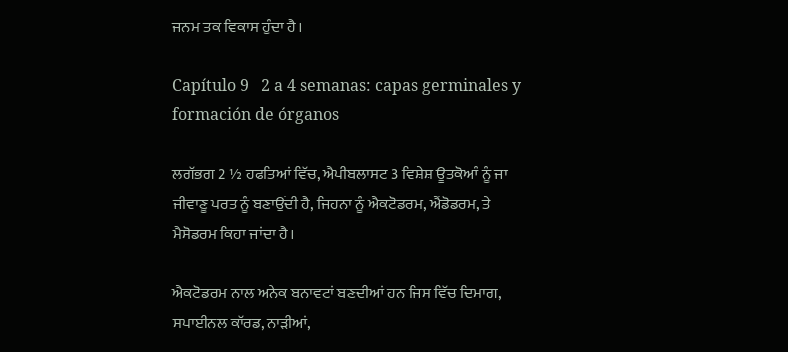ਜਨਮ ਤਕ ਵਿਕਾਸ ਹੁੰਦਾ ਹੈ।

Capítulo 9   2 a 4 semanas: capas germinales y formación de órganos

ਲਗੱਭਗ 2 ½ ਹਫਤਿਆਂ ਵਿੱਚ, ਐਪੀਬਲਾਸਟ 3 ਵਿਸ਼ੇਸ਼ ਊਤਕੋਆੰ ਨੂੰ ਜਾ ਜੀਵਾਣੂ ਪਰਤ ਨੂੰ ਬਣਾਉਂਦੀ ਹੈ, ਜਿਹਨਾ ਨੂੰ ਐਕਟੋਡਰਮ, ਐਂਡੋਡਰਮ, ਤੇ ਮੈਸੋਡਰਮ ਕਿਹਾ ਜਾਂਦਾ ਹੈ।

ਐਕਟੋਡਰਮ ਨਾਲ ਅਨੇਕ ਬਨਾਵਟਾਂ ਬਣਦੀਆਂ ਹਨ ਜਿਸ ਵਿੱਚ ਦਿਮਾਗ, ਸਪਾਈਨਲ ਕਾੱਰਡ, ਨਾਡ਼ੀਆਂ,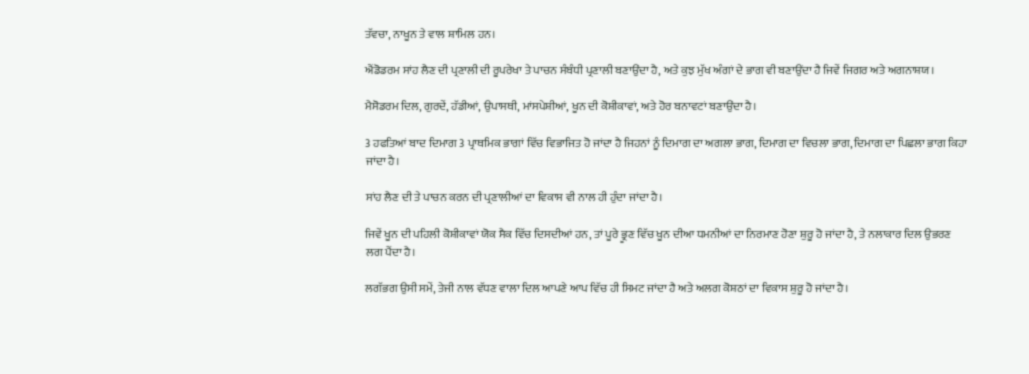ਤੱਵਚਾ, ਨਾਖੂਨ ਤੇ ਵਾਲ ਸ਼ਾਮਿਲ ਹਨ।

ਐਂਡੋਡਰਮ ਸਾਂਹ ਲੈਣ ਦੀ ਪ੍ਰਣਾਲੀ ਦੀ ਰੂਪਰੇਖਾ ਤੇ ਪਾਚਨ ਸੰਬੰਧੀ ਪ੍ਰਣਾਲੀ ਬਣਾਉਂਦਾ ਹੈ, ਅਤੇ ਕੁਝ ਮੁੱਖ ਅੰਗਾਂ ਦੇ ਭਾਗ ਵੀ ਬਣਾਉਂਦਾ ਹੈ ਜਿਵੇਂ ਜਿਗਰ ਅਤੇ ਅਗਨਾਸ਼ਯ।

ਮੈਸੋਡਰਮ ਦਿਲ, ਗੁਰਦੇਂ, ਹੱਡੀਆਂ, ਉਪਾਸਥੀ, ਮਾਂਸਪੇਸ਼ੀਆਂ, ਖੂਨ ਦੀ ਕੋਸ਼ੀਕਾਵਾਂ, ਅਤੇ ਹੋਰ ਬਨਾਵਟਾਂ ਬਣਾਉਂਦਾ ਹੈ।

3 ਹਫਤਿਆਂ ਬਾਦ ਦਿਮਾਗ 3 ਪ੍ਰਾਥਮਿਕ ਭਾਗਾਂ ਵਿੱਚ ਵਿਭਾਜਿਤ ਹੋ ਜਾਂਦਾ ਹੈ ਜਿਹਨਾਂ ਨੂੰ ਦਿਮਾਗ ਦਾ ਅਗਲਾ ਭਾਗ, ਦਿਮਾਗ ਦਾ ਵਿਚਲਾ ਭਾਗ, ਦਿਮਾਗ ਦਾ ਪਿਛਲਾ ਭਾਗ ਕਿਹਾ ਜਾਂਦਾ ਹੈ।

ਸਾਂਹ ਲੈਣ ਦੀ ਤੇ ਪਾਚਨ ਕਰਨ ਦੀ ਪ੍ਰਣਾਲੀਆਂ ਦਾ ਵਿਕਾਸ ਵੀ ਨਾਲ ਹੀ ਹੁੰਦਾ ਜਾਂਦਾ ਹੈ।

ਜਿਵੇਂ ਖੂਨ ਦੀ ਪਹਿਲੀ ਕੋਸ਼ੀਕਾਵਾਂ ਯੋਕ ਸੈਕ ਵਿੱਚ ਦਿਸਦੀਆਂ ਹਨ, ਤਾਂ ਪੂਰੇ ਭ੍ਰੂਣ ਵਿੱਚ ਖੂਨ ਦੀਆ ਧਮਨੀਆਂ ਦਾ ਨਿਰਮਾਣ ਹੋਣਾ ਸ਼ੁਰੂ ਹੋ ਜਾਂਦਾ ਹੈ, ਤੇ ਨਲਾਕਾਰ ਦਿਲ ਉਭਰਣ ਲਗ ਪੈਂਦਾ ਹੈ।

ਲਗੱਭਗ ਉਸੀ ਸਮੇਂ, ਤੇਜੀ ਨਾਲ ਵੱਧਣ ਵਾਲਾ ਦਿਲ ਆਪਣੇ ਆਪ ਵਿੱਚ ਹੀ ਸਿਮਟ ਜਾਂਦਾ ਹੈ ਅਤੇ ਅਲਗ ਕੋਸ਼ਠਾਂ ਦਾ ਵਿਕਾਸ ਸ਼ੁਰੂ ਹੋ ਜਾਂਦਾ ਹੈ।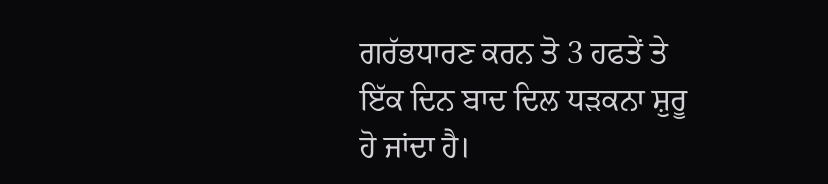ਗਰੱਭਧਾਰਣ ਕਰਨ ਤੋ 3 ਹਫਤੇਂ ਤੇ ਇੱਕ ਦਿਨ ਬਾਦ ਦਿਲ ਧਡ਼ਕਨਾ ਸ਼ੁਰੂ ਹੋ ਜਾਂਦਾ ਹੈ।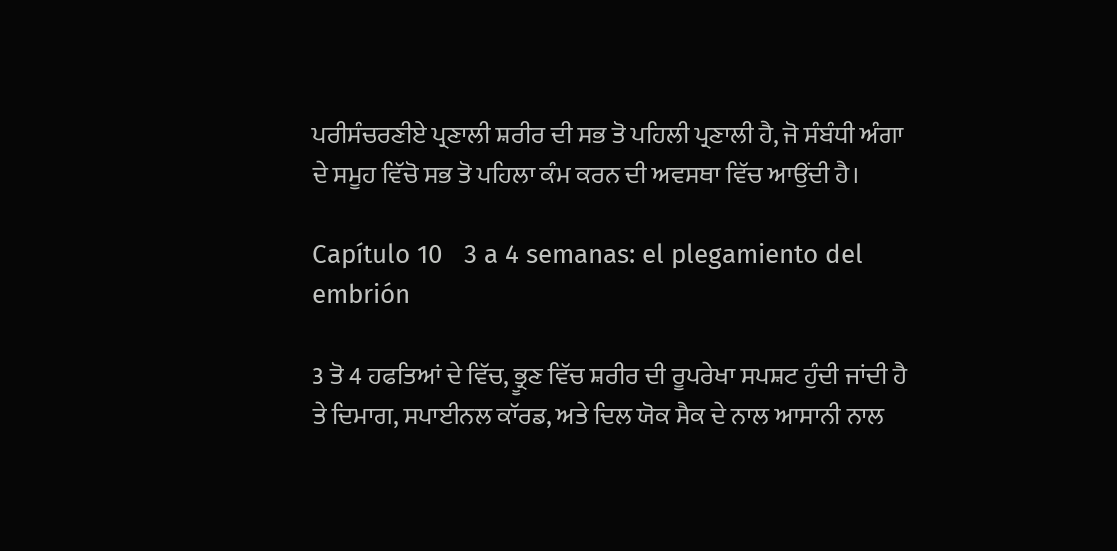ਪਰੀਸੰਚਰਣੀਏ ਪ੍ਰਣਾਲੀ ਸ਼ਰੀਰ ਦੀ ਸਭ ਤੋ ਪਹਿਲੀ ਪ੍ਰਣਾਲੀ ਹੈ, ਜੋ ਸੰਬੰਧੀ ਅੰਗਾ ਦੇ ਸਮੂਹ ਵਿੱਚੋ ਸਭ ਤੋ ਪਹਿਲਾ ਕੰਮ ਕਰਨ ਦੀ ਅਵਸਥਾ ਵਿੱਚ ਆਉਂਦੀ ਹੈ।

Capítulo 10   3 a 4 semanas: el plegamiento del embrión

3 ਤੋ 4 ਹਫਤਿਆਂ ਦੇ ਵਿੱਚ, ਭ੍ਰੂਣ ਵਿੱਚ ਸ਼ਰੀਰ ਦੀ ਰੂਪਰੇਖਾ ਸਪਸ਼ਟ ਹੁੰਦੀ ਜਾਂਦੀ ਹੈ ਤੇ ਦਿਮਾਗ, ਸਪਾਈਨਲ ਕਾੱਰਡ, ਅਤੇ ਦਿਲ ਯੋਕ ਸੈਕ ਦੇ ਨਾਲ ਆਸਾਨੀ ਨਾਲ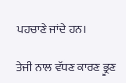ਪਹਚਾਣੇ ਜਾਂਦੇ ਹਨ।

ਤੇਜੀ ਨਾਲ ਵੱਧਣ ਕਾਰਣ ਭ੍ਰੂਣ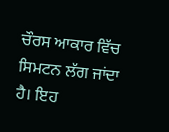ਚੌਰਸ ਆਕਾਰ ਵਿੱਚ ਸਿਮਟਨ ਲੱਗ ਜਾਂਦਾ ਹੈ। ਇਹ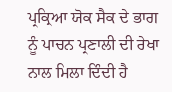ਪ੍ਰਕ੍ਰਿਆ ਯੋਕ ਸੈਕ ਦੇ ਭਾਗ ਨੂੰ ਪਾਚਨ ਪ੍ਰਣਾਲੀ ਦੀ ਰੇਖਾ ਨਾਲ ਮਿਲਾ ਦਿੰਦੀ ਹੈ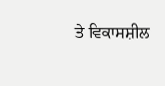ਤੇ ਵਿਕਾਸਸ਼ੀਲ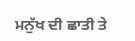ਮਨੁੱਖ ਦੀ ਛਾਤੀ ਤੇ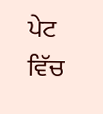ਪੇਟ ਵਿੱਚ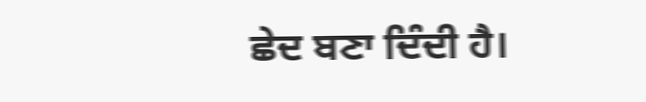ਛੇਦ ਬਣਾ ਦਿੰਦੀ ਹੈ।